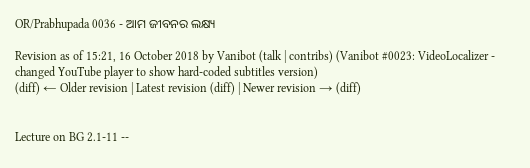OR/Prabhupada 0036 - ଆମ ଜୀବନର ଲକ୍ଷ୍ୟ

Revision as of 15:21, 16 October 2018 by Vanibot (talk | contribs) (Vanibot #0023: VideoLocalizer - changed YouTube player to show hard-coded subtitles version)
(diff) ← Older revision | Latest revision (diff) | Newer revision → (diff)


Lecture on BG 2.1-11 --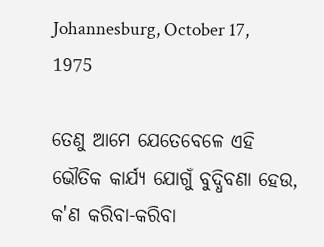Johannesburg, October 17, 1975

ତେଣୁ ଆମେ ଯେତେବେଳେ ଏହି ଭୌତିକ କାର୍ଯ୍ୟ ଯୋଗୁଁ ବୁଦ୍ଧିବଣା ହେଉ, କ'ଣ କରିବା-କରିବା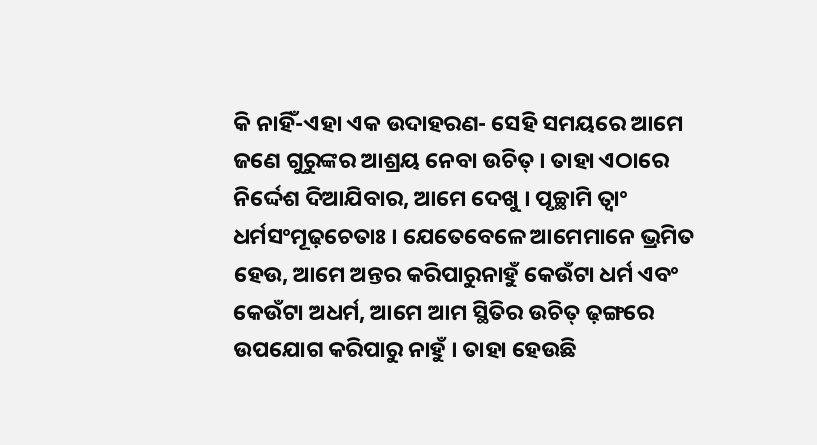କି ନାହିଁ-ଏହା ଏକ ଉଦାହରଣ- ସେହି ସମୟରେ ଆମେ ଜଣେ ଗୁରୁଙ୍କର ଆଶ୍ରୟ ନେବା ଉଚିତ୍ । ତାହା ଏଠାରେ ନିର୍ଦ୍ଦେଶ ଦିଆଯିବାର, ଆମେ ଦେଖୁ । ପୃଚ୍ଛାମି ତ୍ଵାଂ ଧର୍ମସଂମୂଢ଼ଚେତାଃ । ଯେତେବେଳେ ଆମେମାନେ ଭ୍ରମିତ ହେଉ, ଆମେ ଅନ୍ତର କରିପାରୁନାହୁଁ କେଉଁଟା ଧର୍ମ ଏବଂ କେଉଁଟା ଅଧର୍ମ, ଆମେ ଆମ ସ୍ଥିତିର ଉଚିତ୍ ଢ଼ଙ୍ଗରେ ଉପଯୋଗ କରିପାରୁ ନାହୁଁ । ତାହା ହେଉଛି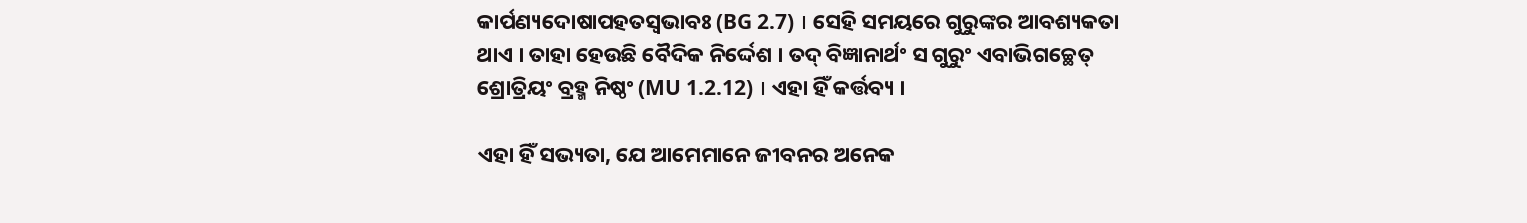କାର୍ପଣ୍ୟଦୋଷାପହତସ୍ଵଭାବଃ (BG 2.7) । ସେହି ସମୟରେ ଗୁରୁଙ୍କର ଆବଶ୍ୟକତା ଥାଏ । ତାହା ହେଉଛି ବୈଦିକ ନିର୍ଦ୍ଦେଶ । ତଦ୍ ବିଜ୍ଞାନାର୍ଥଂ ସ ଗୁରୁଂ ଏବାଭିଗଚ୍ଛେତ୍ ଶ୍ରୋତ୍ରିୟଂ ବ୍ରହ୍ମ ନିଷ୍ଠଂ (MU 1.2.12) । ଏହା ହିଁ କର୍ତ୍ତବ୍ୟ ।

ଏହା ହିଁ ସଭ୍ୟତା, ଯେ ଆମେମାନେ ଜୀବନର ଅନେକ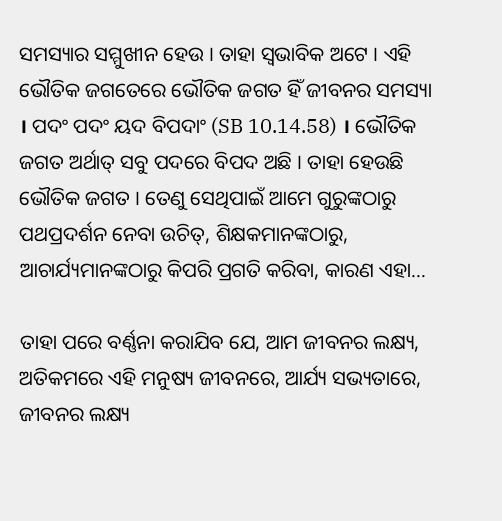ସମସ୍ୟାର ସମ୍ମୁଖୀନ ହେଉ । ତାହା ସ୍ଵଭାବିକ ଅଟେ । ଏହି ଭୌତିକ ଜଗତେରେ ଭୌତିକ ଜଗତ ହିଁ ଜୀବନର ସମସ୍ୟା । ପଦଂ ପଦଂ ୟଦ ବିପଦାଂ (SB 10.14.58) । ଭୌତିକ ଜଗତ ଅର୍ଥାତ୍ ସବୁ ପଦରେ ବିପଦ ଅଛି । ତାହା ହେଉଛି ଭୌତିକ ଜଗତ । ତେଣୁ ସେଥିପାଇଁ ଆମେ ଗୁରୁଙ୍କଠାରୁ ପଥପ୍ରଦର୍ଶନ ନେବା ଉଚିତ୍, ଶିକ୍ଷକମାନଙ୍କଠାରୁ, ଆଚାର୍ଯ୍ୟମାନଙ୍କଠାରୁ କିପରି ପ୍ରଗତି କରିବା, କାରଣ ଏହା...

ତାହା ପରେ ବର୍ଣ୍ଣନା କରାଯିବ ଯେ, ଆମ ଜୀବନର ଲକ୍ଷ୍ୟ, ଅତିକମରେ ଏହି ମନୁଷ୍ୟ ଜୀବନରେ, ଆର୍ଯ୍ୟ ସଭ୍ୟତାରେ, ଜୀବନର ଲକ୍ଷ୍ୟ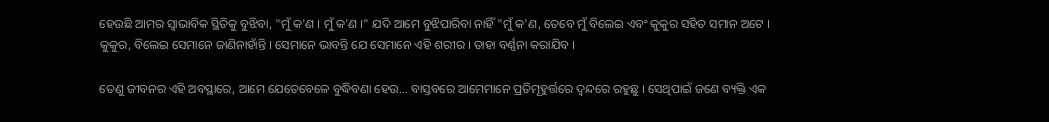ହେଉଛି ଆମର ସ୍ଵାଭାବିକ ସ୍ଥିତିକୁ ବୁଝିବା, "ମୁଁ କ'ଣ । ମୁଁ କ'ଣ ।" ଯଦି ଆମେ ବୁଝିପାରିବା ନାହିଁ "ମୁଁ କ'ଣ, ତେବେ ମୁଁ ବିଲେଇ ଏବଂ କୁକୁର ସହିତ ସମାନ ଅଟେ । କୁକୁର, ବିଲେଇ ସେମାନେ ଜାଣିନାହାଁନ୍ତି । ସେମାନେ ଭାବନ୍ତି ଯେ ସେମାନେ ଏହି ଶରୀର । ତାହା ବର୍ଣ୍ଣନା କରାଯିବ ।

ତେଣୁ ଜୀବନର ଏହି ଅବସ୍ଥାରେ, ଆମେ ଯେତେବେଳେ ବୁଦ୍ଧିବଣା ହେଉ... ବାସ୍ତବରେ ଆମେମାନେ ପ୍ରତିମୂହୁର୍ତ୍ତରେ ଦ୍ଵନ୍ଦରେ ରହୁଛୁ । ସେଥିପାଇଁ ଜଣେ ବ୍ୟକ୍ତି ଏକ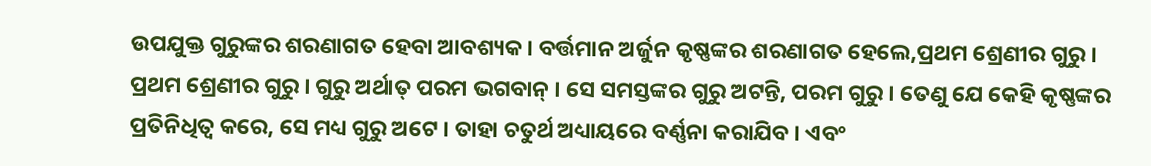ଉପଯୁକ୍ତ ଗୁରୁଙ୍କର ଶରଣାଗତ ହେବା ଆବଶ୍ୟକ । ବର୍ତ୍ତମାନ ଅର୍ଜୁନ କୃଷ୍ଣଙ୍କର ଶରଣାଗତ ହେଲେ,ପ୍ରଥମ ଶ୍ରେଣୀର ଗୁରୁ । ପ୍ରଥମ ଶ୍ରେଣୀର ଗୁରୁ । ଗୁରୁ ଅର୍ଥାତ୍ ପରମ ଭଗବାନ୍ । ସେ ସମସ୍ତଙ୍କର ଗୁରୁ ଅଟନ୍ତି, ପରମ ଗୁରୁ । ତେଣୁ ଯେ କେହି କୃଷ୍ଣଙ୍କର ପ୍ରତିନିଧିତ୍ଵ କରେ, ସେ ମଧ୍ୟ ଗୁରୁ ଅଟେ । ତାହା ଚତୁର୍ଥ ଅଧ୍ୟାୟରେ ବର୍ଣ୍ଣନା କରାଯିବ । ଏବଂ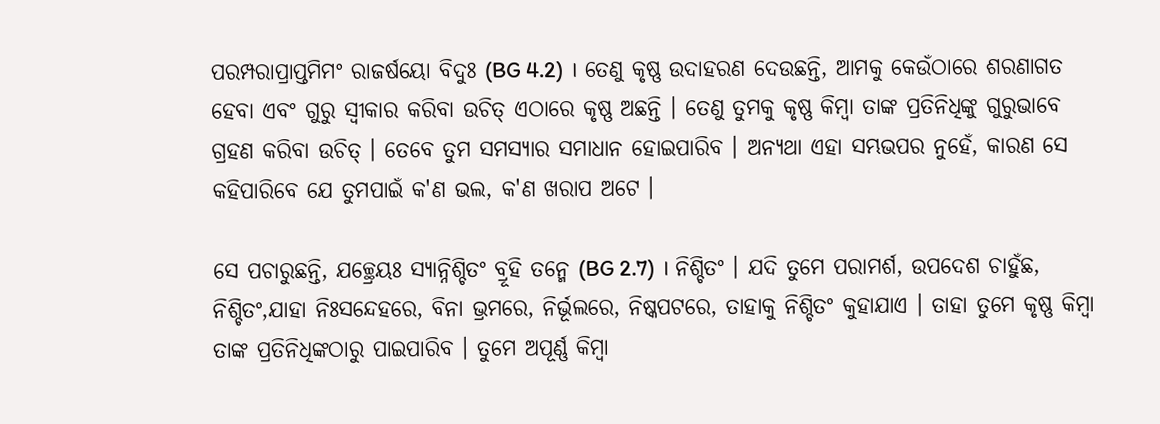ପରମ୍ପରାପ୍ରାପ୍ତମିମଂ ରାଜର୍ଷୟୋ ବିଦୁଃ (BG 4.2) । ତେଣୁ କୃଷ୍ଣ ଉଦାହରଣ ଦେଉଛନ୍ତି, ଆମକୁ କେଉଁଠାରେ ଶରଣାଗତ ହେବା ଏବଂ ଗୁରୁ ସ୍ଵୀକାର କରିବା ଉଚିତ୍ ଏଠାରେ କୃଷ୍ଣ ଅଛନ୍ତି । ତେଣୁ ତୁମକୁ କୃଷ୍ଣ କିମ୍ଵା ତାଙ୍କ ପ୍ରତିନିଧିଙ୍କୁ ଗୁରୁଭାବେ ଗ୍ରହଣ କରିବା ଉଚିତ୍ । ତେବେ ତୁମ ସମସ୍ୟାର ସମାଧାନ ହୋଇପାରିବ । ଅନ୍ୟଥା ଏହା ସମ୍ଭଭପର ନୁହେଁ, କାରଣ ସେ କହିପାରିବେ ଯେ ତୁମପାଇଁ କ'ଣ ଭଲ, କ'ଣ ଖରାପ ଅଟେ ।

ସେ ପଚାରୁଛନ୍ତି, ଯଚ୍ଛ୍ରେୟଃ ସ୍ୟାନ୍ନିଶ୍ଚିତଂ ବ୍ରୂହି ତନ୍ମେ (BG 2.7) । ନିଶ୍ଚିତଂ । ଯଦି ତୁମେ ପରାମର୍ଶ, ଉପଦେଶ ଚାହୁଁଛ, ନିଶ୍ଚିତଂ,ଯାହା ନିଃସନ୍ଦେହରେ, ବିନା ଭ୍ରମରେ, ନିର୍ଭୂଲରେ, ନିଷ୍କପଟରେ, ତାହାକୁ ନିଶ୍ଚିତଂ କୁହାଯାଏ । ତାହା ତୁମେ କୃଷ୍ଣ କିମ୍ଵା ତାଙ୍କ ପ୍ରତିନିଧିଙ୍କଠାରୁ ପାଇପାରିବ । ତୁମେ ଅପୂର୍ଣ୍ଣ କିମ୍ଵା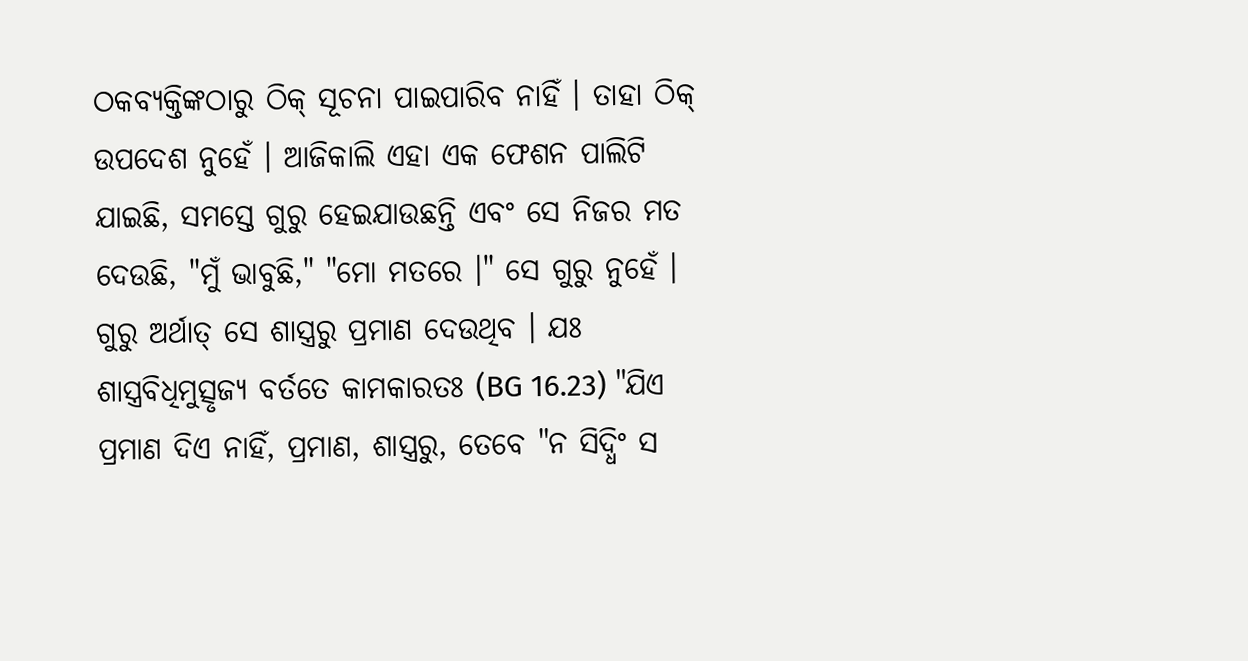ଠକବ୍ୟକ୍ତିଙ୍କଠାରୁ ଠିକ୍ ସୂଚନା ପାଇପାରିବ ନାହିଁ । ତାହା ଠିକ୍ ଉପଦେଶ ନୁହେଁ । ଆଜିକାଲି ଏହା ଏକ ଫେଶନ ପାଲିଟି ଯାଇଛି, ସମସ୍ତେ ଗୁରୁ ହେଇଯାଉଛନ୍ତି ଏବଂ ସେ ନିଜର ମତ ଦେଉଛି, "ମୁଁ ଭାବୁଛି," "ମୋ ମତରେ ।" ସେ ଗୁରୁ ନୁହେଁ । ଗୁରୁ ଅର୍ଥାତ୍ ସେ ଶାସ୍ତ୍ରରୁ ପ୍ରମାଣ ଦେଉଥିବ । ଯଃ ଶାସ୍ତ୍ରବିଧିମୁତ୍ସୃଜ୍ୟ ବର୍ତତେ କାମକାରତଃ (BG 16.23) "ଯିଏ ପ୍ରମାଣ ଦିଏ ନାହିଁ, ପ୍ରମାଣ, ଶାସ୍ତ୍ରରୁ, ତେବେ "ନ ସିଦ୍ଧିଂ ସ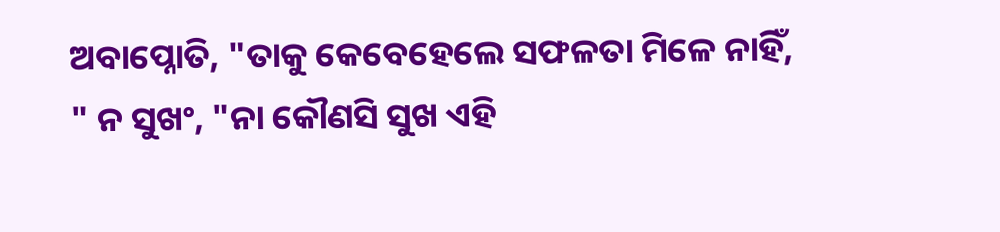ଅବାପ୍ନୋତି, "ତାକୁ କେବେହେଲେ ସଫଳତା ମିଳେ ନାହିଁ, " ନ ସୁଖଂ, "ନା କୌଣସି ସୁଖ ଏହି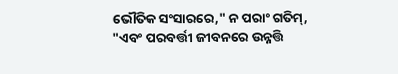ଭୌତିକ ସଂସାରରେ," ନ ପରାଂ ଗତିମ୍, "ଏବଂ ପରବର୍ତ୍ତୀ ଜୀବନରେ ଉନ୍ନତ୍ତି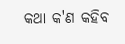କଥା କ'ଣ କହିବ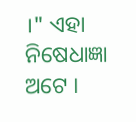।" ଏହା ନିଷେଧାଜ୍ଞା ଅଟେ ।